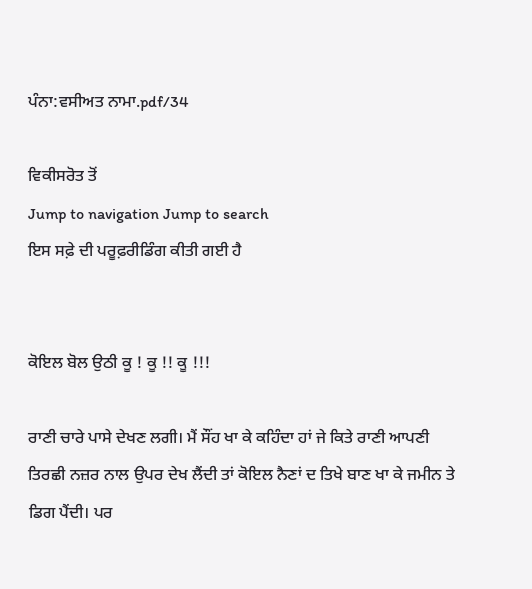ਪੰਨਾ:ਵਸੀਅਤ ਨਾਮਾ.pdf/34

ਵਿਕੀਸਰੋਤ ਤੋਂ
Jump to navigation Jump to search
ਇਸ ਸਫ਼ੇ ਦੀ ਪਰੂਫ਼ਰੀਡਿੰਗ ਕੀਤੀ ਗਈ ਹੈ


ਕੋਇਲ ਬੋਲ ਉਠੀ ਕੂ ! ਕੂ !! ਕੂ !!!

ਰਾਣੀ ਚਾਰੇ ਪਾਸੇ ਦੇਖਣ ਲਗੀ। ਮੈਂ ਸੌਂਹ ਖਾ ਕੇ ਕਹਿੰਦਾ ਹਾਂ ਜੇ ਕਿਤੇ ਰਾਣੀ ਆਪਣੀ ਤਿਰਛੀ ਨਜ਼ਰ ਨਾਲ ਉਪਰ ਦੇਖ ਲੈਂਦੀ ਤਾਂ ਕੋਇਲ ਨੈਣਾਂ ਦ ਤਿਖੇ ਬਾਣ ਖਾ ਕੇ ਜਮੀਨ ਤੇ ਡਿਗ ਪੈਂਦੀ। ਪਰ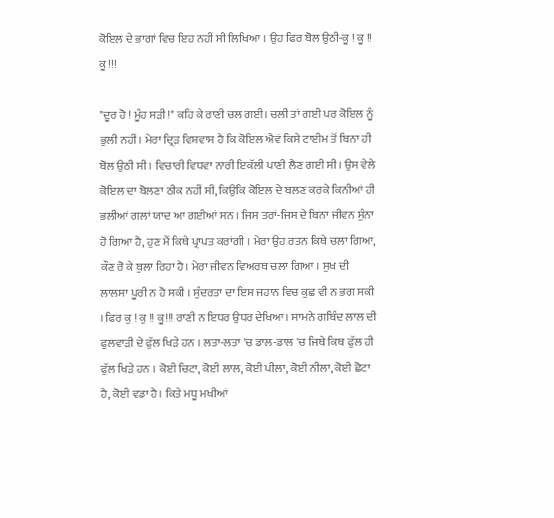ਕੋਇਲ ਦੇ ਭਾਗਾਂ ਵਿਚ ਇਹ ਨਹੀਂ ਸੀ ਲਿਖਿਆ । ਉਹ ਫਿਰ ਬੋਲ ਉਠੀ-ਕੂ ! ਕੂ !! ਕੂ !!!

"ਦੂਰ ਹੋ ! ਮੂੰਹ ਸੜੀ!" ਕਹਿ ਕੇ ਰਾਣੀ ਚਲ ਗਈ। ਚਲੀ ਤਾਂ ਗਈ ਪਰ ਕੋਇਲ ਨੂੰ ਭੁਲੀ ਨਹੀਂ। ਮੇਰਾ ਦ੍ਰਿੜ ਵਿਸ਼ਵਾਸ ਹੈ ਕਿ ਕੋਇਲ ਐਵਂ ਕਿਸੇ ਟਾਈਮ ਤੋਂ ਬਿਨਾ ਹੀ ਬੋਲ ਉਠੀ ਸੀ । ਵਿਚਾਰੀ ਵਿਧਵਾ ਨਾਰੀ ਇਕੱਲੀ ਪਾਣੀ ਲੈਣ ਗਈ ਸੀ। ਉਸ ਵੇਲੇ ਕੋਇਲ ਦਾ ਬੋਲਣਾ ਠੀਕ ਨਹੀਂ ਸੀ, ਕਿਉਂਕਿ ਕੋਇਲ ਦੇ ਬਲਣ ਕਰਕੇ ਕਿਨੀਆਂ ਹੀ ਭਲੀਆਂ ਗਲਾਂ ਯਾਦ ਆ ਗਈਆਂ ਸਨ । ਜਿਸ ਤਰਾਂ-ਜਿਸ ਦੇ ਬਿਨਾ ਜੀਵਨ ਸੁੰਨਾ ਹੋ ਗਿਆ ਹੈ, ਹੁਣ ਮੈਂ ਕਿਥੇ ਪ੍ਰਾਪਤ ਕਰਾਂਗੀ । ਮੇਰਾ ਉਹ ਰਤਨ ਕਿਥੇ ਚਲਾ ਗਿਆ, ਕੌਣ ਰੋ ਕੇ ਬੁਲਾ ਰਿਹਾ ਹੈ। ਮੇਰਾ ਜੀਵਨ ਵਿਅਰਥ ਚਲਾ ਗਿਆ । ਸੁਖ ਦੀ ਲਾਲਸਾ ਪੂਰੀ ਨ ਹੋ ਸਕੀ । ਸੁੰਦਰਤਾ ਦਾ ਇਸ ਜਹਾਨ ਵਿਚ ਕੁਛ ਵੀ ਨ ਭਗ ਸਕੀ । ਫਿਰ ਕੁ ! ਕੁ !! ਕੂ!!! ਰਾਣੀ ਨ ਇਧਰ ਉਧਰ ਦੇਖਿਆ। ਸਾਮਨੇ ਗਬਿੰਦ ਲਾਲ ਦੀ ਫੁਲਵਾੜੀ ਦੇ ਫੁੱਲ ਖਿੜੇ ਹਨ । ਲਤਾ-ਲਤਾ 'ਚ ਡਾਲ-ਡਾਲ 'ਚ ਜਿਥੇ ਕਿਥ ਫੁੱਲ ਹੀ ਫੁੱਲ ਖਿੜੇ ਹਨ । ਕੋਈ ਚਿਟਾ, ਕੋਈ ਲਾਲ, ਕੋਈ ਪੀਲਾ, ਕੋਈ ਨੀਲਾ, ਕੋਈ ਛੋਟਾ ਹੈ, ਕੋਈ ਵਡਾ ਹੈ। ਕਿਤੇ ਮਧੂ ਮਖੀਆਂ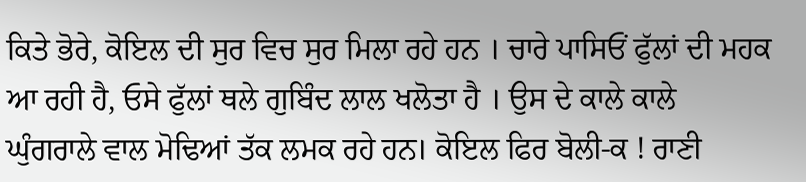ਕਿਤੇ ਭੋਰੇ, ਕੋਇਲ ਦੀ ਸੁਰ ਵਿਚ ਸੁਰ ਮਿਲਾ ਰਹੇ ਹਨ । ਚਾਰੇ ਪਾਸਿਓਂ ਫੁੱਲਾਂ ਦੀ ਮਹਕ ਆ ਰਹੀ ਹੈ, ਓਸੇ ਫੁੱਲਾਂ ਥਲੇ ਗੁਬਿੰਦ ਲਾਲ ਖਲੋਤਾ ਹੈ । ਉਸ ਦੇ ਕਾਲੇ ਕਾਲੇ ਘੁੰਗਰਾਲੇ ਵਾਲ ਮੋਢਿਆਂ ਤੱਕ ਲਮਕ ਰਹੇ ਹਨ। ਕੋਇਲ ਫਿਰ ਬੋਲੀ-ਕ ! ਰਾਣੀ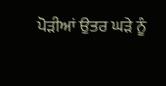ਪੋੜੀਆਂ ਉਤਰ ਘੜੇ ਨੂੰ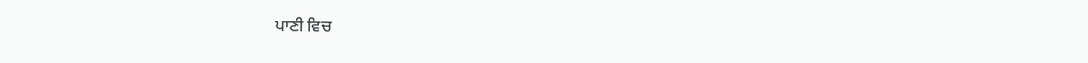ਪਾਣੀ ਵਿਚ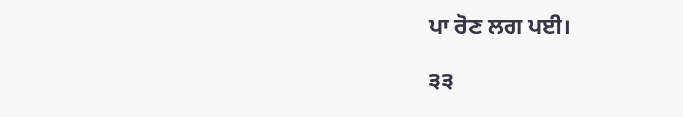ਪਾ ਰੋਣ ਲਗ ਪਈ।

੩੩